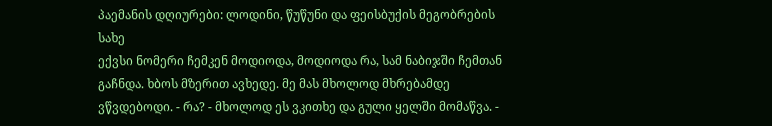პაემანის დღიურები: ლოდინი, წუწუნი და ფეისბუქის მეგობრების სახე
ექვსი ნომერი ჩემკენ მოდიოდა, მოდიოდა რა, სამ ნაბიჯში ჩემთან გაჩნდა. ხბოს მზერით ავხედე. მე მას მხოლოდ მხრებამდე ვწვდებოდი. - რა? - მხოლოდ ეს ვკითხე და გული ყელში მომაწვა. -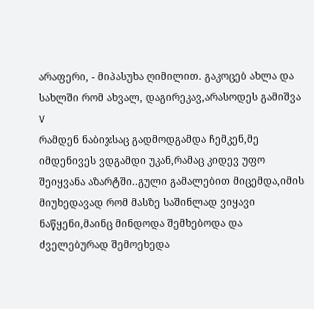არაფერი, - მიპასუხა ღიმილით. გაკოცებ ახლა და სახლში რომ ახვალ, დაგირეკავ,არასოდეს გამიშვა V
რამდენ ნაბიჯსაც გადმოდგამდა ჩემკენ,მე იმდენივეს ვდგამდი უკან,რამაც კიდევ უფო შეიყვანა აზარტში..გული გამალებით მიცემდა,იმის მიუხედავად რომ მასზე საშინლად ვიყავი ნაწყენი,მაინც მინდოდა შემხებოდა და ძველებურად შემოეხედა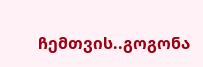ჩემთვის..გოგონა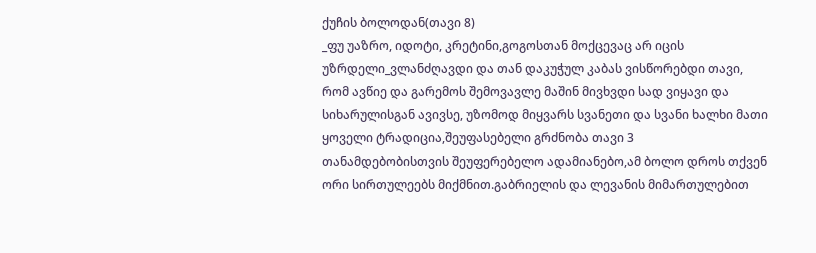ქუჩის ბოლოდან(თავი 8)
_ფუ უაზრო, იდოტი, კრეტინი,გოგოსთან მოქცევაც არ იცის უზრდელი_ვლანძღავდი და თან დაკუჭულ კაბას ვისწორებდი თავი, რომ ავწიე და გარემოს შემოვავლე მაშინ მივხვდი სად ვიყავი და სიხარულისგან ავივსე, უზომოდ მიყვარს სვანეთი და სვანი ხალხი მათი ყოველი ტრადიცია,შეუფასებელი გრძნობა თავი 3
თანამდებობისთვის შეუფერებელო ადამიანებო,ამ ბოლო დროს თქვენ ორი სირთულეებს მიქმნით.გაბრიელის და ლევანის მიმართულებით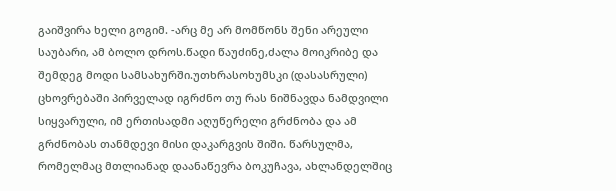გაიშვირა ხელი გოგიმ. -არც მე არ მომწონს შენი არეული საუბარი, ამ ბოლო დროს.წადი წაუძინე,ძალა მოიკრიბე და შემდეგ მოდი სამსახურში.უთხრასოხუმსკი (დასასრული)
ცხოვრებაში პირველად იგრძნო თუ რას ნიშნავდა ნამდვილი სიყვარული, იმ ერთისადმი აღუწერელი გრძნობა და ამ გრძნობას თანმდევი მისი დაკარგვის შიში. წარსულმა, რომელმაც მთლიანად დაანაწევრა ბოკუჩავა, ახლანდელშიც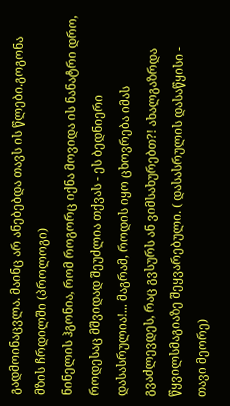გადმოინაცვლა. მაინც არ ანებებდა თავს ის წლები.გოგონა მზის ჩრდილში (პროლოგი)
ნინელის ჰგონია, რომ როგორც იქნა მოვიდა ის ნანატრი დრო, როდესაც მშვიდად შეუძლია თქვას - ეს ბედნიერი დასასრულია!... მაგრამ, როდის იყო ცხოვრება იმას გვაძლევდეს, რაც გვსურს ან ვიმსახურებთ?! ახალგაზრდა წყვილსმაგიაზე შეყვარებული. ( დასასრულის დასაწყისი - თავი მეორე)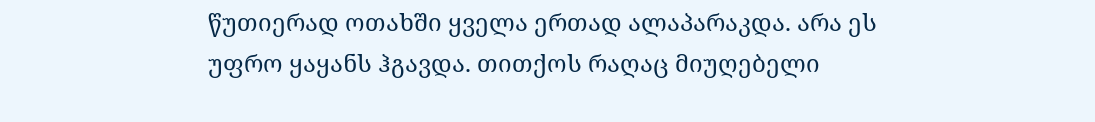წუთიერად ოთახში ყველა ერთად ალაპარაკდა. არა ეს უფრო ყაყანს ჰგავდა. თითქოს რაღაც მიუღებელი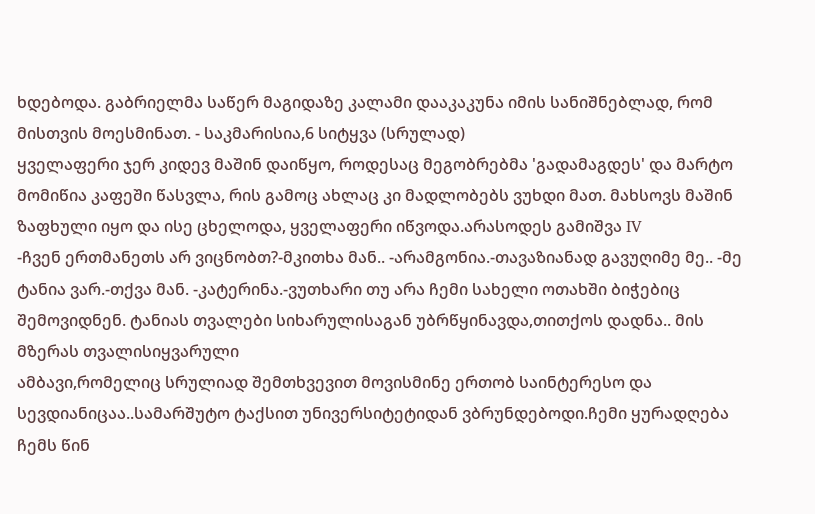ხდებოდა. გაბრიელმა საწერ მაგიდაზე კალამი დააკაკუნა იმის სანიშნებლად, რომ მისთვის მოესმინათ. - საკმარისია,6 სიტყვა (სრულად)
ყველაფერი ჯერ კიდევ მაშინ დაიწყო, როდესაც მეგობრებმა 'გადამაგდეს' და მარტო მომიწია კაფეში წასვლა, რის გამოც ახლაც კი მადლობებს ვუხდი მათ. მახსოვს მაშინ ზაფხული იყო და ისე ცხელოდა, ყველაფერი იწვოდა.არასოდეს გამიშვა IV
-ჩვენ ერთმანეთს არ ვიცნობთ?-მკითხა მან.. -არამგონია.-თავაზიანად გავუღიმე მე.. -მე ტანია ვარ.-თქვა მან. -კატერინა.-ვუთხარი თუ არა ჩემი სახელი ოთახში ბიჭებიც შემოვიდნენ. ტანიას თვალები სიხარულისაგან უბრწყინავდა,თითქოს დადნა.. მის მზერას თვალისიყვარული
ამბავი,რომელიც სრულიად შემთხვევით მოვისმინე ერთობ საინტერესო და სევდიანიცაა..სამარშუტო ტაქსით უნივერსიტეტიდან ვბრუნდებოდი.ჩემი ყურადღება ჩემს წინ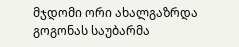მჯდომი ორი ახალგაზრდა გოგონას საუბარმა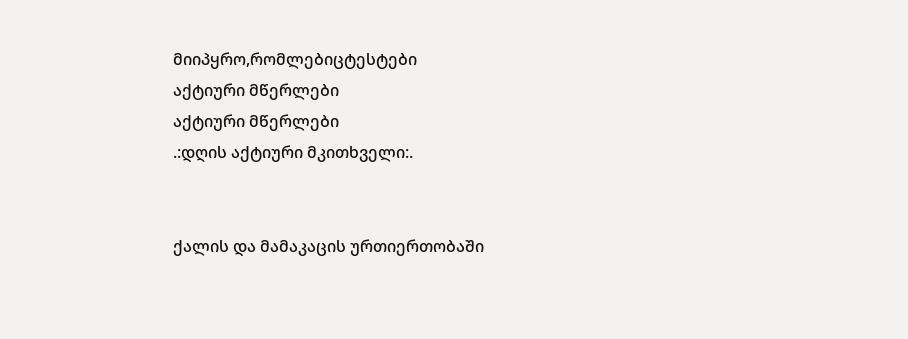მიიპყრო,რომლებიცტესტები
აქტიური მწერლები
აქტიური მწერლები
.:დღის აქტიური მკითხველი:.


ქალის და მამაკაცის ურთიერთობაში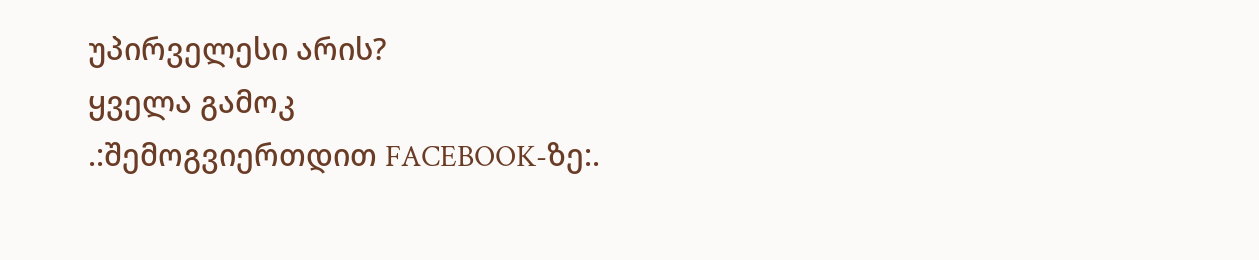უპირველესი არის?
ყველა გამოკ
.:შემოგვიერთდით FACEBOOK-ზე:.